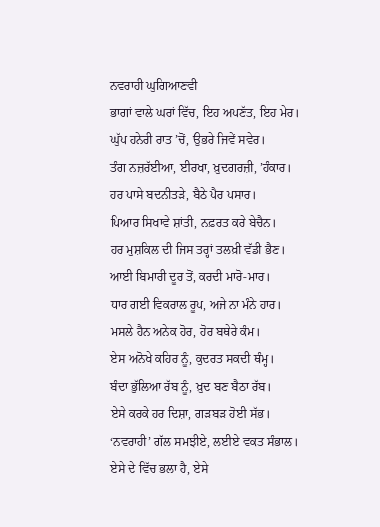ਨਵਰਾਹੀ ਘੁਗਿਆਣਵੀ
ਭਾਗਾਂ ਵਾਲੇ ਘਰਾਂ ਵਿੱਚ, ਇਹ ਅਪਣੱਤ, ਇਹ ਮੇਰ।
ਘੁੱਪ ਹਨੇਰੀ ਰਾਤ ’ਚੋਂ, ਉਭਰੇ ਜਿਵੇਂ ਸਵੇਰ।
ਤੰਗ ਨਜ਼ਰੱਈਆ, ਈਰਖਾ, ਖ਼ੁਦਗਰਜ਼ੀ, ’ਹੰਕਾਰ।
ਹਰ ਪਾਸੇ ਬਦਨੀਤੜੇ, ਬੈਠੇ ਪੈਰ ਪਸਾਰ।
ਪਿਆਰ ਸਿਖਾਵੇ ਸ਼ਾਂਤੀ, ਨਫ਼ਰਤ ਕਰੇ ਬੇਚੈਨ।
ਹਰ ਮੁਸ਼ਕਿਲ ਦੀ ਜਿਸ ਤਰ੍ਹਾਂ ਤਲਖ਼ੀ ਵੱਡੀ ਭੈਣ।
ਆਈ ਬਿਮਾਰੀ ਦੂਰ ਤੋਂ, ਕਰਦੀ ਮਾਰੋ-ਮਾਰ।
ਧਾਰ ਗਈ ਵਿਕਰਾਲ ਰੂਪ, ਅਜੇ ਨਾ ਮੰਨੇ ਹਾਰ।
ਮਸਲੇ ਹੈਨ ਅਨੇਕ ਹੋਰ, ਹੋਰ ਬਥੇਰੇ ਕੰਮ।
ਏਸ ਅਨੋਖੇ ਕਹਿਰ ਨੂੰ, ਕੁਦਰਤ ਸਕਦੀ ਥੰਮ੍ਹ।
ਬੰਦਾ ਭੁੱਲਿਆ ਰੱਬ ਨੂੰ, ਖ਼ੁਦ ਬਣ ਬੈਠਾ ਰੱਬ।
ਏਸੇ ਕਰਕੇ ਹਰ ਦਿਸ਼ਾ, ਗੜਬੜ ਹੋਈ ਸੱਭ।
‘ਨਵਰਾਹੀ’ ਗੱਲ ਸਮਝੀਏ, ਲਈਏ ਵਕਤ ਸੰਭਾਲ।
ਏਸੇ ਦੇ ਵਿੱਚ ਭਲਾ ਹੈ, ਏਸੇ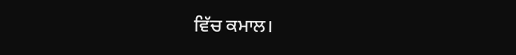ਵਿੱਚ ਕਮਾਲ।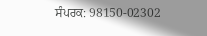ਸੰਪਰਕ: 98150-02302